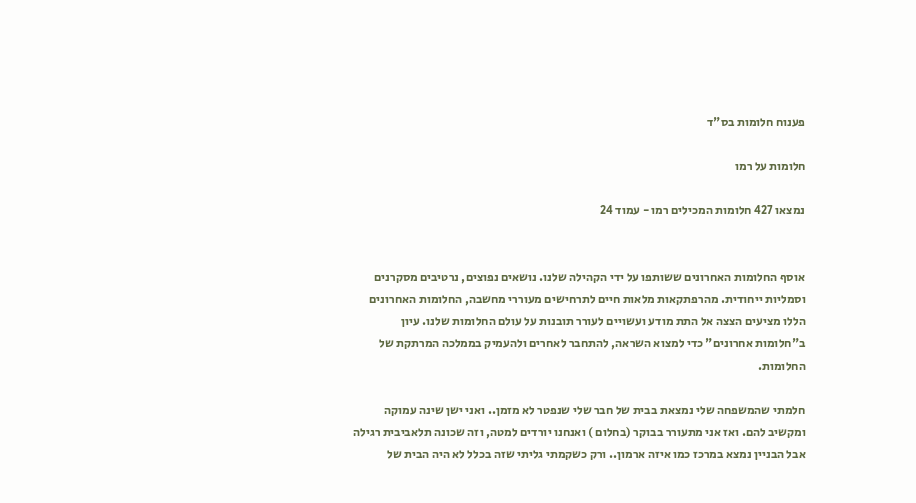פענוח חלומות בס"ד

חלומות על רמו

נמצאו 427 חלומות המכילים רמו - עמוד 24


אוסף החלומות האחרונים ששותפו על ידי הקהילה שלנו. נושאים נפוצים, נרטיבים מסקרנים וסמליות ייחודית. מהרפתקאות מלאות חיים לתרחישים מעוררי מחשבה, החלומות האחרונים הללו מציעים הצצה אל התת מודע ועשויים לעורר תובנות על עולם החלומות שלנו. עיון ב"חלומות אחרונים" כדי למצוא השראה, להתחבר לאחרים ולהעמיק בממלכה המרתקת של החלומות.

חלמתי שהמשפחה שלי נמצאת בבית של חבר שלי שנפטר לא מזמן.. ואני ישן שינה עמוקה ומקשיב להם. ואז אני מתעורר בבוקר (בחלום ) ואנחנו יורדים למטה, וזה שכונה תלאביבית רגילה אבל הבניין נמצא במרכז כמו איזה ארמון.. ורק כשקמתי גליתי שזה בכלל לא היה הבית של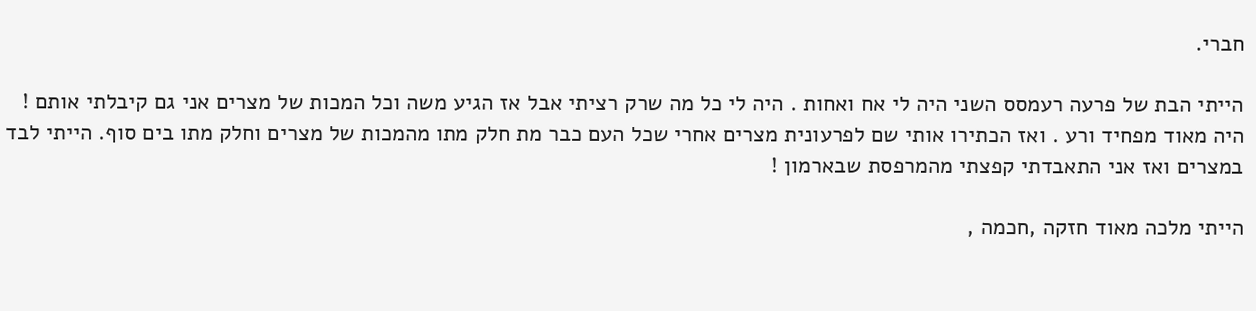חברי.

הייתי הבת של פרעה רעמסס השני היה לי אח ואחות . היה לי כל מה שרק רציתי אבל אז הגיע משה וכל המכות של מצרים אני גם קיבלתי אותם ! היה מאוד מפחיד ורע . ואז הכתירו אותי שם לפרעונית מצרים אחרי שכל העם כבר מת חלק מתו מהמכות של מצרים וחלק מתו בים סוף. הייתי לבד במצרים ואז אני התאבדתי קפצתי מהמרפסת שבארמון !

הייתי מלכה מאוד חזקה ,חכמה ,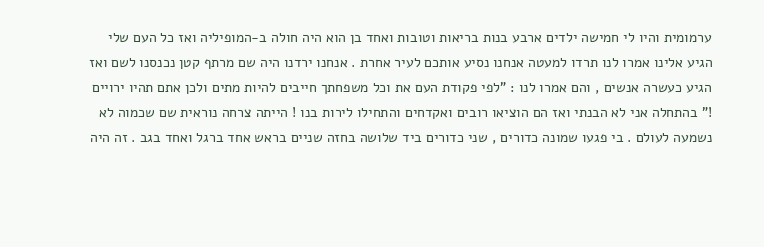ערמומית והיו לי חמישה ילדים ארבע בנות בריאות וטובות ואחד בן הוא היה חולה ב-המופיליה ואז כל העם שלי הגיע אלינו אמרו לנו תרדו למעטה אנחנו נסיע אותכם לעיר אחרת . אנחנו ירדנו היה שם מרתף קטן נכנסנו לשם ואז הגיע כעשרה אנשים , והם אמרו לנו : "לפי פקודת העם את וכל משפחתך חייבים להיות מתים ולכן אתם תהיו ירויים !" בהתחלה אני לא הבנתי ואז הם הוציאו רובים ואקדחים והתחילו לירות בנו ! הייתה צרחה נוראית שם שכמוה לא נשמעה לעולם . בי פגעו שמונה כדורים , שני כדורים ביד שלושה בחזה שניים בראש אחד ברגל ואחד בגב . זה היה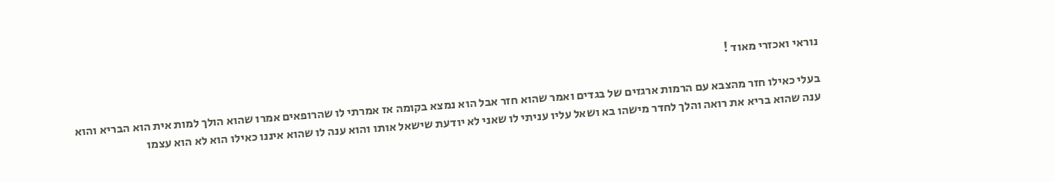נוראי ואכזרי מאוד !

בעלי כאילו חזר מהצבא עם הרמות ארגזים של בגדים ואמר שהוא חזר אבל הוא נמצא בקומה אז אמרתי לו שהרופאים אמרו שהוא הולך למות אית הוא הבריא והוא ענה שהוא בריא את רואה והלך לחדר מישהו בא ושאל עליו עניתי לו שאני לא יודעת שישאל אותו והוא ענה לו שהוא איננו כאילו הוא לא הוא עצמו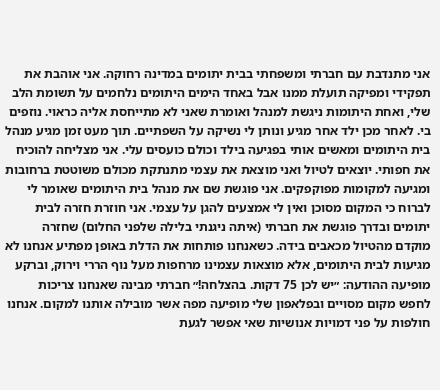אני מתנדבת עם חברתי ומשפחתי בבית יתומים במדינה רחוקה. אני אוהבת את תפקידי ומפיקה תועלת ממנו אבל באחד הימים היתומים נלחמים על תשומת הלב שלי, ואחת היתומות ניגשת למנהל ואומרת שאני לא מתייחסת אליה כראוי. נוזפים בי. לאחר מכן ילד אחר מגיע ונותן לי נשיקה על השפתיים. תוך מעט זמן מגיע מנהל בית היתומים ומאשים אותי בפגיעה בילד וכולם כועסים עלי. אני מצליחה להוכיח את חפותי. יוצאים לטיול ואני מוצאת את עצמי מתנתקת מכולם משוטטת ברחובות ומגיעה למקומות מפוקפקים. אני פוגשת שם את מנהל בית היתומים שאומר לי לברוח כי המקום מסוכן ואין לי אמצעים להגן על עצמי. אני חוזרת חזרה לבית יתומים ובדרך פוגשת את חברתי (איתה ניגנתי בלילה שלפני החלום) שחזרה מוקדם מהטיול מכאבים בידה. כשאנחנו פותחות את הדלת באופן מפתיע אנחנו לא מגיעות לבית היתומים, אלא מוצאות עצמינו מרחפות מעל נוף הררי וירוק, וברקע מופיעה ההודעה: ״יש לכן 75 דקות. בהצלחה!״ חברתי מבינה שאנחנו צריכות לחפש מקום מסויים ובפלאפון שלי מופיעה מפה אשר מובילה אותנו למקום. אנחנו חולפות על פני דמויות אנושיות שאי אפשר לגעת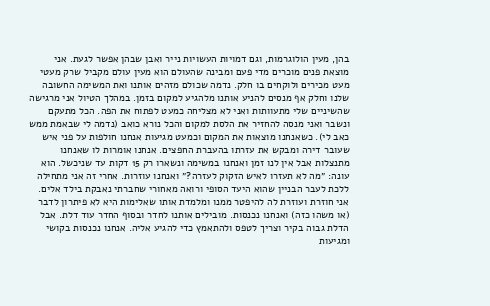בהן, מעין הולוגרמות, וגם דמויות העשויות נייר ואבן שבהן אפשר לגעת. אני מוצאת פנים מוכרים מדי פעם ומבינה שהעולם הוא מעין עולם מקביל שרק מעטי מעט מכירים ולוקחים בו חלק. נדמה שכולם מזהים אותנו ואת המשימה החשובה שלנו וחלק אף מנסים להניע אותנו מלהגיע למקום בזמן. במהלך הטיול אני מרגישה שהשיניים שלי מתעוותות ואני לא מצליחה כמעט לפתוח את הפה. הכל מתעקם ונשבר ואני מנסה להחזיר את הלסת למקום והכל נורא כואב (נדמה לי שבאמת ממש כאב לי). כשאנחנו מוצאות את המקום וכמעט מגיעות אנחנו חולפות על פני איש שעובר דירה ומבקש את עזרתו בהעברת החפצים. אנחנו אומרות לו שאנחנו מתנצלות אבל אין לנו זמן ואנחנו במשימה ונשארו רק 15 דקות עד שניכשל. הוא עונה: ״מה לא תעזרו לאיש הזקוק לעזרה?״ ואנחנו עוזרות. אחרי זה אני מתחילה ללכת לעבר הבניין שהוא היעד הסופי ורואה מאחורי שחברתי נאבקת בילד אלים. אני חוזרת ועוזרת לה להיפטר ממנו ומלמדת אותו שאלימות היא לא פיתרון לדבר (או משהו כזה) ואנחנו נכנסות. מובילים אותנו לחדר ובסוף החדר עוד דלת. אבל הדלת גבוה בקיר וצריך לטפס ולהתאמץ כדי להגיע אליה. אנחנו נכנסות בקושי ומגיעות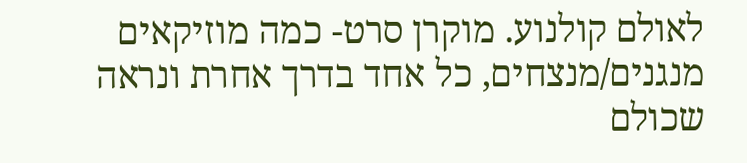לאולם קולנוע. מוקרן סרט- כמה מוזיקאים מנגנים/מנצחים, כל אחד בדרך אחרת ונראה שכולם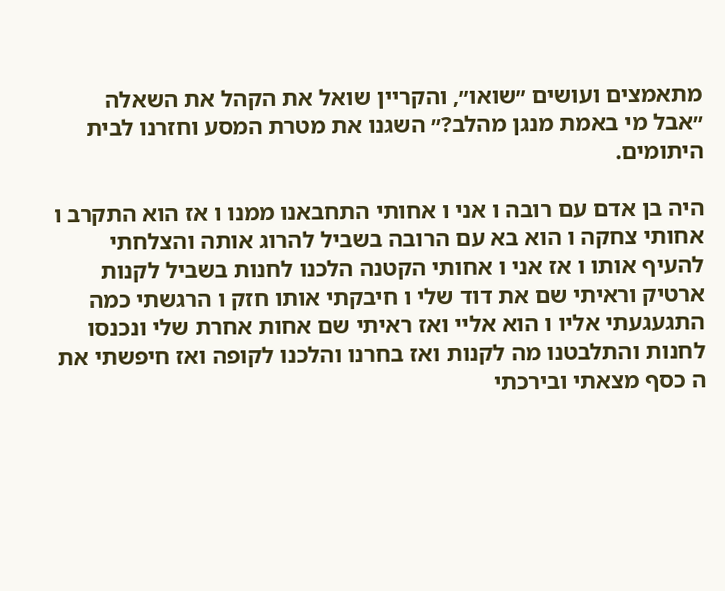מתאמצים ועושים ״שואו״, והקריין שואל את הקהל את השאלה ״אבל מי באמת מנגן מהלב?״ השגנו את מטרת המסע וחזרנו לבית היתומים.

היה בן אדם עם רובה ו אני ו אחותי התחבאנו ממנו ו אז הוא התקרב ו אחותי צחקה ו הוא בא עם הרובה בשביל להרוג אותה והצלחתי להעיף אותו ו אז אני ו אחותי הקטנה הלכנו לחנות בשביל לקנות ארטיק וראיתי שם את דוד שלי ו חיבקתי אותו חזק ו הרגשתי כמה התגעגעתי אליו ו הוא אליי ואז ראיתי שם אחות אחרת שלי ונכנסו לחנות והתלבטנו מה לקנות ואז בחרנו והלכנו לקופה ואז חיפשתי את ה כסף מצאתי ובירכתי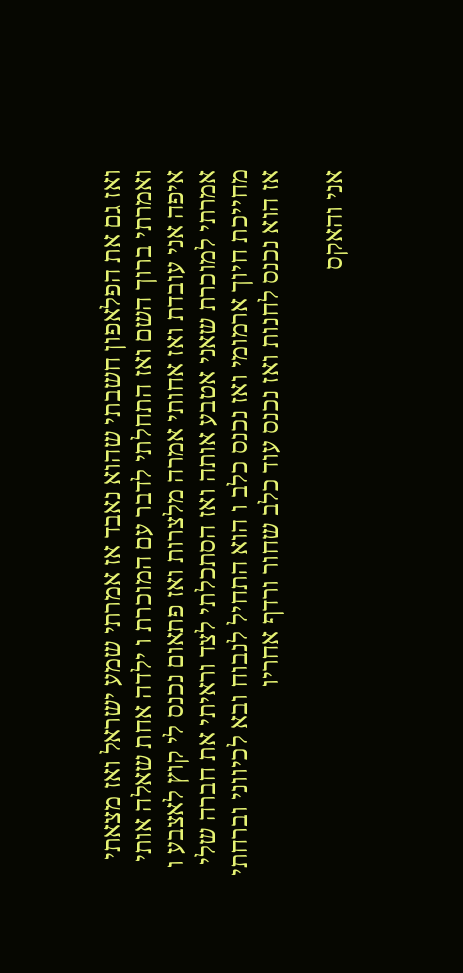ואז גם את הפלאפון חשבתי שהוא נאבד אז אמרתי שמע ישראל ואז מצאתי ואמרתי ברוך השם ואז התחלתי לדבר עם המוכרת ו ילדה אחת שאלה אותי איפה אני עובדת ואז אחותי אמרה מלצרות ואז פתאום נכנס לי קוץ לאצבע ו אמרתי למוכרת שאני אטבע אותה ואז הסתכלתי לצד וראיתי את חברה שלי מחייכת חיוך ארמומי ואז נכנס כלב ו הוא התחיל לנבוח ובא לכיווני וברחתי אז הוא נכנס לחנות ואז נכנס עוד כלב שחור ורדף אחריו

אני והאקס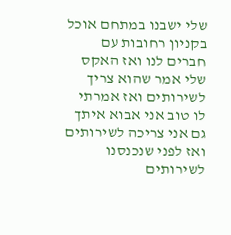שלי ישבנו במתחם אוכל בקניון רחובות עם חברים לנו ואז האקס שלי אמר שהוא צריך לשירותים ואז אמרתי לו טוב אני אבוא איתך גם אני צריכה לשירותים ואז לפני שנכנסנו לשירותים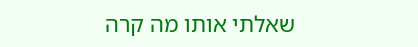שאלתי אותו מה קרה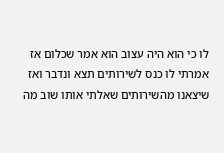לו כי הוא היה עצוב הוא אמר שכלום אז אמרתי לו כנס לשירותים תצא ונדבר ואז שיצאנו מהשירותים שאלתי אותו שוב מה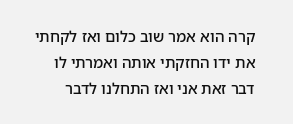קרה הוא אמר שוב כלום ואז לקחתי את ידו החזקתי אותה ואמרתי לו דבר זאת אני ואז התחלנו לדבר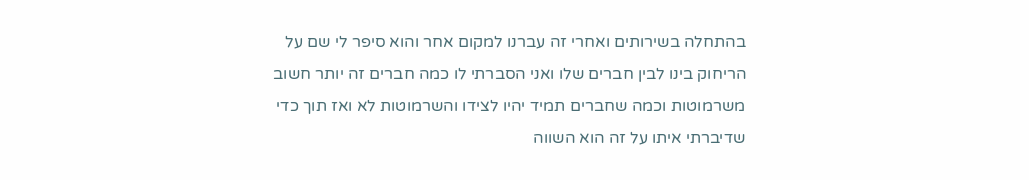בהתחלה בשירותים ואחרי זה עברנו למקום אחר והוא סיפר לי שם על הריחוק בינו לבין חברים שלו ואני הסברתי לו כמה חברים זה יותר חשוב משרמוטות וכמה שחברים תמיד יהיו לצידו והשרמוטות לא ואז תוך כדי שדיברתי איתו על זה הוא השווה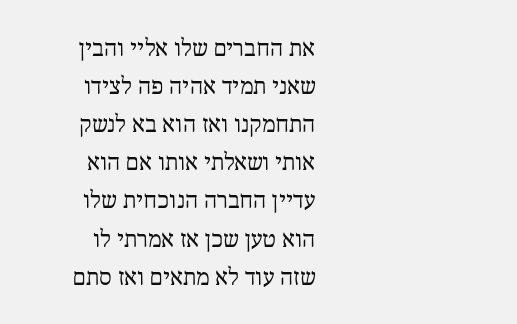את החברים שלו אליי והבין שאני תמיד אהיה פה לצידו התחמקנו ואז הוא בא לנשק אותי ושאלתי אותו אם הוא עדיין החברה הנוכחית שלו הוא טען שכן אז אמרתי לו שזה עוד לא מתאים ואז סתם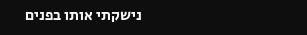נישקתי אותו בפנים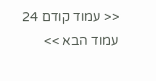<< עמוד קודם 24 עמוד הבא >>